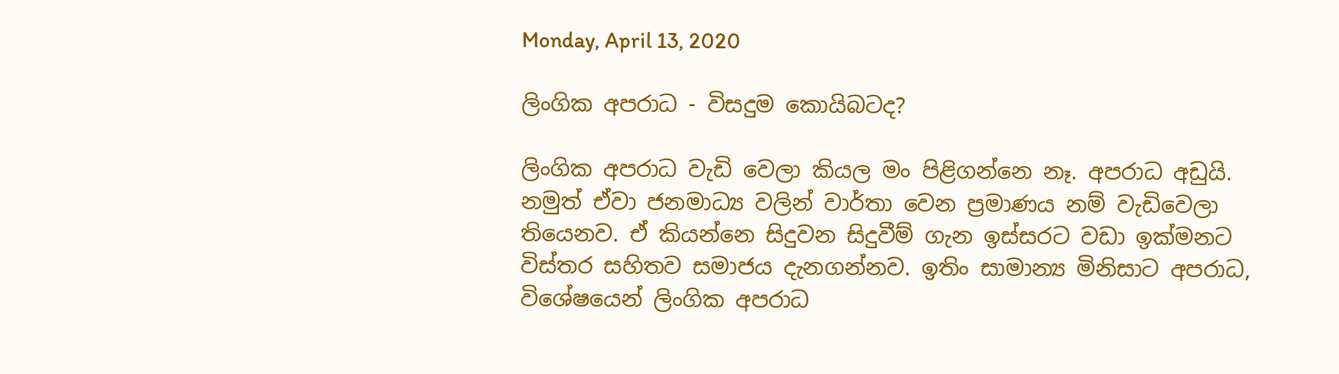Monday, April 13, 2020

ලිංගික අපරාධ - විසදුම කොයිබටද?

ලිංගික අපරාධ වැඩි වෙලා කියල මං පිළිගන්නෙ නෑ. අපරාධ අඩුයි. නමුත් ඒවා ජනමාධ්‍ය වලින් වාර්තා වෙන ප්‍රමාණය නම් වැඩිවෙලා තියෙනව. ඒ කියන්නෙ සිදුවන සිදුවීම් ගැන ඉස්සරට වඩා ඉක්මනට විස්තර සහිතව සමාජය දැනගන්නව. ඉතිං සාමාන්‍ය මිනිසාට අපරාධ, විශේෂයෙන් ලිංගික අපරාධ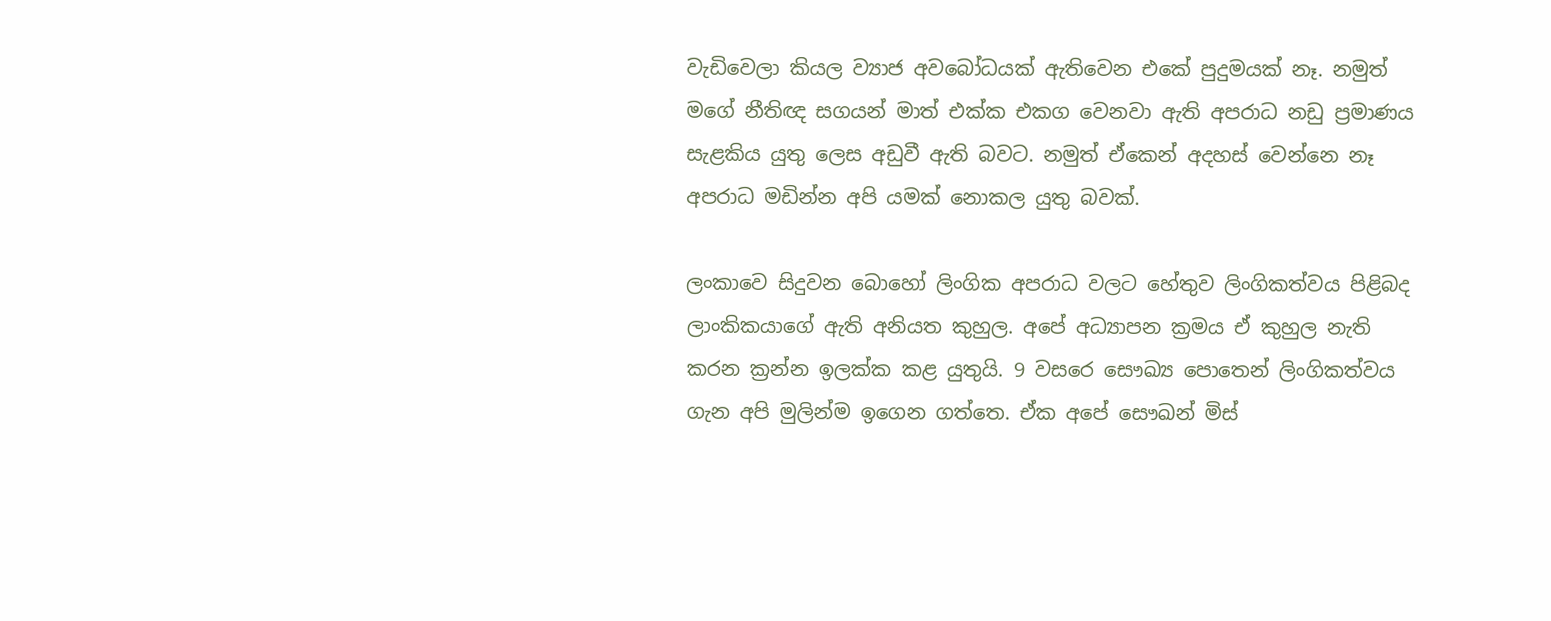වැඩිවෙලා කියල ව්‍යාජ අවබෝධයක් ඇතිවෙන එකේ පුදුමයක් නෑ. නමුත් මගේ නීතිඥ සගයන් මාත් එක්ක එකග වෙනවා ඇති අපරාධ නඩු ප්‍රමාණය සැළකිය යුතු ලෙස අඩුවී ඇති බවට. නමුත් ඒකෙන් අදහස් වෙන්නෙ නෑ අපරාධ මඩින්න අපි යමක් නොකල යුතු බවක්.

ලංකාවෙ සිදුවන බොහෝ ලිංගික අපරාධ වලට හේතුව ලිංගිකත්වය පිළිබද ලාංකිකයාගේ ඇති අනියත කුහුල. අපේ අධ්‍යාපන ක්‍රමය ඒ කුහුල නැති කරන ක්‍රන්න ඉලක්ක කළ යුතුයි. 9 වසරෙ සෞඛ්‍ය පොතෙන් ලිංගිකත්වය ගැන අපි මුලින්ම ඉගෙන ගත්තෙ. ඒක අපේ සෞඛන්‍ මිස්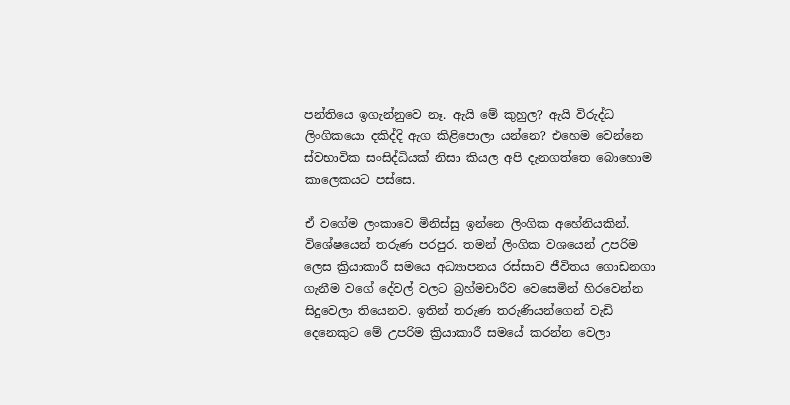පන්තියෙ ඉගැන්නුවෙ නෑ. ඇයි මේ කුහුල? ඇයි විරුද්ධ ලිංගිකයො දකිද්දි ඇග කිළිපොලා යන්නෙ? එහෙම වෙන්නෙ ස්වභාවික සංසිද්ධියක් නිසා කියල අපි දැනගත්තෙ බොහොම කාලෙකයට පස්සෙ.

ඒ වගේම ලංකාවෙ මිනිස්සු ඉන්නෙ ලිංගික අහේනියකින්. විශේෂයෙන් තරුණ පරපුර. තමන් ලිංගික වශයෙන් උපරිම ලෙස ක්‍රියාකාරී සමයෙ අධ්‍යාපනය රස්සාව ජීවිතය ගොඩනගා ගැනීම වගේ දේවල් වලට බ්‍රහ්මචාරීව වෙසෙමින් හිරවෙන්න සිදුවෙලා තියෙනව. ඉතින් තරුණ තරුණියන්ගෙන් වැඩි දෙනෙකුට මේ උපරිම ක්‍රියාකාරී සමයේ කරන්න වෙලා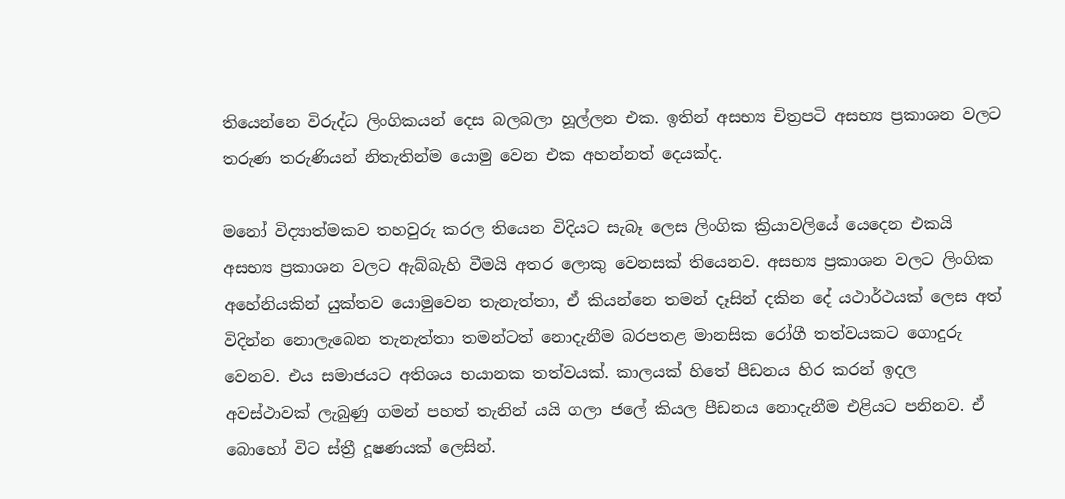තියෙන්නෙ විරුද්ධ ලිංගිකයන් දෙස බලබලා හූල්ලන එක. ඉතින් අසභ්‍ය චිත්‍රපටි අසභ්‍ය ප්‍රකාශන වලට තරුණ තරුණියන් නිතැතින්ම යොමු වෙන එක අහන්නත් දෙයක්ද.

මනෝ විද්‍යාත්මකව තහවුරු කරල තියෙන විදියට සැබෑ ලෙස ලිංගික ක්‍රියාවලියේ යෙදෙන එකයි අසභ්‍ය ප්‍රකාශන වලට ඇබ්බැහි වීමයි අතර ලොකු වෙනසක් තියෙනව. අසභ්‍ය ප්‍රකාශන වලට ලිංගික අහේනියකින් යුක්තව යොමුවෙන තැනැත්තා, ඒ කියන්නෙ තමන් දෑසින් දකින දේ යථාර්ථයක් ලෙස අත් විදින්න නොලැබෙන තැනැත්තා තමන්ටත් නොදැනීම බරපතළ මානසික රෝගී තත්වයකට ගොදුරු වෙනව. එය සමාජයට අතිශය භයානක තත්වයක්. කාලයක් හිතේ පීඩනය හිර කරන් ඉදල අවස්ථාවක් ලැබුණු ගමන් පහත් තැනින් යයි ගලා ජලේ කියල පීඩනය නොදැනීම එළියට පනිනව. ඒ බොහෝ විට ස්ත්‍රී දූෂණයක් ලෙසින්.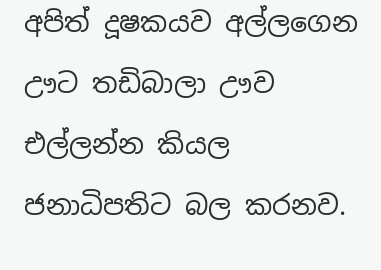අපිත් දූෂකයව අල්ලගෙන ඌට තඩිබාලා ඌව එල්ලන්න කියල ජනාධිපතිට බල කරනව.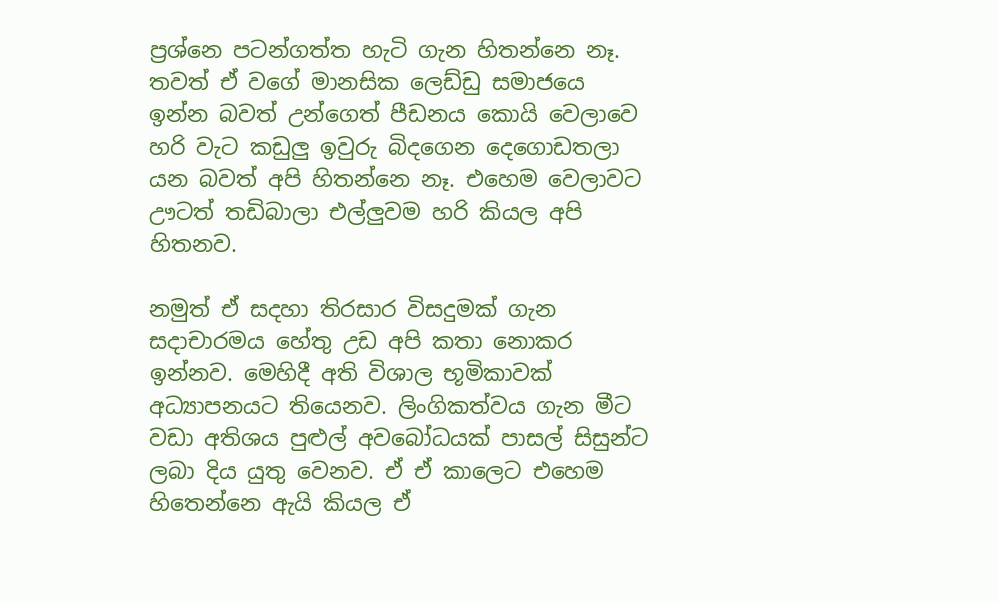ප්‍රශ්නෙ පටන්ගත්ත හැටි ගැන හිතන්නෙ නෑ. තවත් ඒ වගේ මානසික ලෙඩ්ඩු සමාජයෙ ඉන්න බවත් උන්ගෙත් පීඩනය කොයි වෙලාවෙ හරි වැට කඩුලු ඉවුරු බිදගෙන දෙගොඩතලා යන බවත් අපි හිතන්නෙ නෑ. එහෙම වෙලාවට ඌටත් තඩිබාලා එල්ලුවම හරි කියල අපි හිතනව.

නමුත් ඒ සදහා තිරසාර විසදුමක් ගැන සදාචාරමය හේතු උඩ අපි කතා නොකර ඉන්නව. මෙහිදී අති විශාල භූමිකාවක් අධ්‍යාපනයට තියෙනව. ලිංගිකත්වය ගැන මීට වඩා අතිශය පුළුල් අවබෝධයක් පාසල් සිසුන්ට ලබා දිය යුතු වෙනව. ඒ ඒ කාලෙට එහෙම හිතෙන්නෙ ඇයි කියල ඒ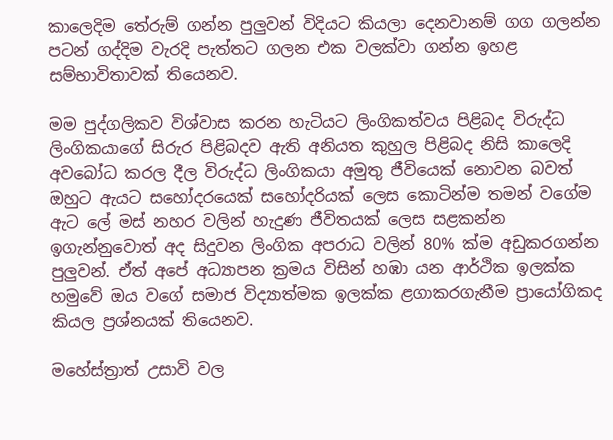කාලෙදිම තේරුම් ගන්න පුලුවන් විදියට කියලා දෙනවානම් ගග ගලන්න පටන් ගද්දිම වැරදි පැත්තට ගලන එක වලක්වා ගන්න ඉහළ සම්භාවිතාවක් තියෙනව.

මම පුද්ගලිකව විශ්වාස කරන හැටියට ලිංගිකත්වය පිළිබද විරුද්ධ ලිංගිකයාගේ සිරුර පිළිබදව ඇති අනියත කුහුල පිළිබද නිසි කාලෙදි අවබෝධ කරල දීල විරුද්ධ ලිංගිකයා අමුතු ජීවියෙක් නොවන බවත් ඔහුට ඇයට සහෝදරයෙක් සහෝදරියක් ලෙස කොටින්ම තමන් වගේම ඇට ලේ මස් නහර වලින් හැදුණ ජීවිතයක් ලෙස සළකන්න ඉගැන්නුවොත් අද සිදුවන ලිංගික අපරාධ වලින් 80% ක්ම අඩුකරගන්න පුලුවන්. ඒත් අපේ අධ්‍යාපන ක්‍රමය විසින් හඹා යන ආර්ථික ඉලක්ක හමුවේ ඔය වගේ සමාජ විද්‍යාත්මක ඉලක්ක ළගාකරගැනීම ප්‍රායෝගිකද කියල ප්‍රශ්නයක් තියෙනව.

මහේස්ත්‍රාත් උසාවි වල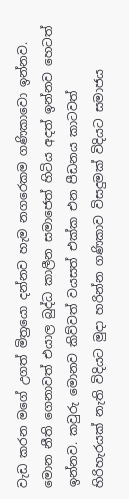වැඩ කරන මගේ උගත් මිත්‍රයො දන්නව හැම නගරෙකම ගණිකාවො ඉන්නව. මොන නීති ගෙනාවත් එයාල බුද්ධ කාලීන සමාජෙත් හිටිය අදත් ඉන්නව හෙටත් ඉන්නව. කවුරු මොනව කිව්වත් වයසත් එක්ක එන පීඩනය කාටවත් හිරිහැරයක් නැති විදියට මුදා හරින්න ගණිකාව විසදුමක් විදියට සමාජය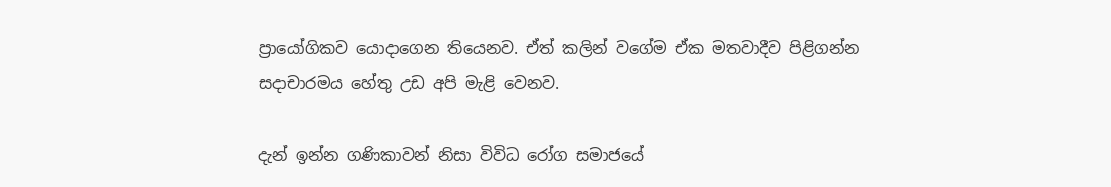ප්‍රායෝගිකව යොදාගෙන තියෙනව. ඒත් කලින් වගේම ඒක මතවාදීව පිළිගන්න සදාචාරමය හේතු උඩ අපි මැළි වෙනව.

දැන් ඉන්න ගණිකාවන් නිසා විවිධ රෝග සමාජයේ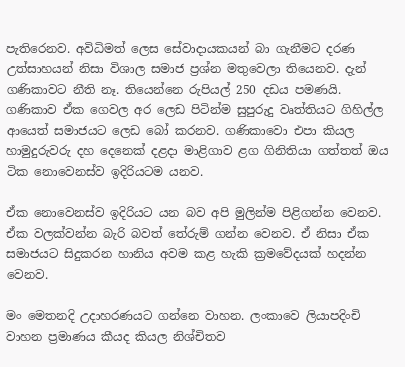පැතිරෙනව. අවිධිමත් ලෙස සේවාදායකයන් බා ගැනීමට දරණ උත්සාහයන් නිසා විශාල සමාජ ප්‍රශ්න මතුවෙලා තියෙනව. දැන් ගණිකාවට නීති නෑ. තියෙන්නෙ රුපියල් 250 දඩය පමණයි. ගණිකාව ඒක ගෙවල අර ලෙඩ පිටින්ම සුපුරුදු වෘත්තියට ගිහිල්ල ආයෙත් සමාජයට ලෙඩ බෝ කරනව. ගණිකාවො එපා කියල හාමුදුරුවරු දහ දෙනෙක් දළදා මාළිගාව ළග ගිනිතියා ගත්තත් ඔය ටික නොවෙනස්ව ඉදිරියටම යනව.

ඒක නොවෙනස්ව ඉදිරියට යන බව අපි මුලින්ම පිළිගන්න වෙනව. ඒක වලක්වන්න බැරි බවත් තේරුම් ගන්න වෙනව. ඒ නිසා ඒක සමාජයට සිදුකරන හානිය අවම කළ හැකි ක්‍රමවේදයක් හදන්න වෙනව.

මං මෙතනදි උදාහරණයට ගන්නෙ වාහන. ලංකාවෙ ලියාපදිංචි වාහන ප්‍රමාණය කීයද කියල නිශ්චිතව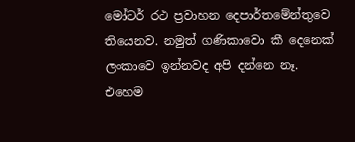මෝටර් රථ ප්‍රවාහන දෙපාර්තමේන්තුවෙ තියෙනව. නමුත් ගණිකාවො කී දෙනෙක් ලංකාවෙ ඉන්නවද අපි දන්නෙ නෑ. එහෙම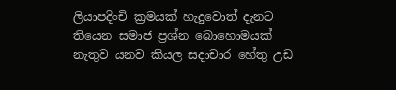ලියාපදිංචි ක්‍රමයක් හැදුවොත් දැනට තියෙන සමාජ ප්‍රශ්න බොහොමයක් නැතුව යනව කියල සදාචාර හේතු උඩ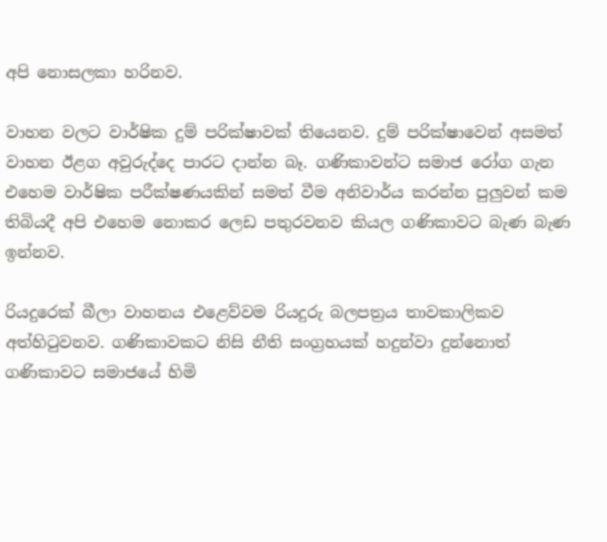අපි නොසලකා හරිනව.

වාහන වලට වාර්ෂික දුම් පරික්ෂාවක් තියෙනව. දුම් පරික්ෂාවෙන් අසමත් වාහන ඊළග අවුරුද්දෙ පාරට දාන්න බෑ. ගණිකාවන්ට සමාජ රෝග ගැන එහෙම වාර්ෂික පරීක්ෂණයකින් සමත් වීම අනිවාර්ය කරන්න පුලුවන් කම තිබියදී අපි එහෙම නොකර ලෙඩ පතුරවනව කියල ගණිකාවට බැණ බැණ ඉන්නව.

රියදුරෙක් බීලා වාහනය එළෙව්වම රියදුරු බලපත්‍රය තාවකාලිකව අත්හිටුවනව. ගණිකාවකට නිසි නීති සංග්‍රහයක් හදුන්වා දුන්නොත් ගණිකාවට සමාජයේ හිමි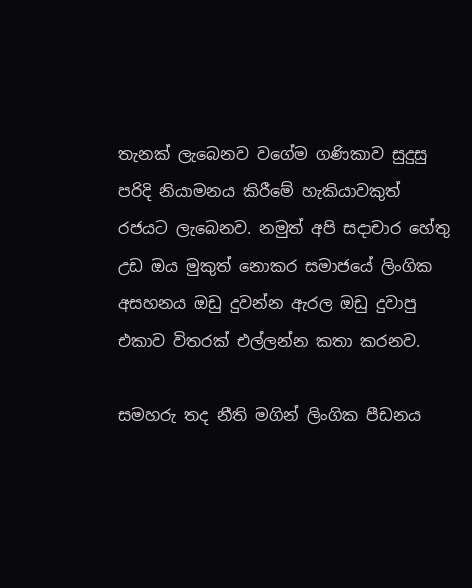තැනක් ලැබෙනව වගේම ගණිකාව සුදුසු පරිදි නියාමනය කිරීමේ හැකියාවකුත් රජයට ලැබෙනව. නමුත් අපි සදාචාර හේතු උඩ ඔය මුකුත් නොකර සමාජයේ ලිංගික අසහනය ඔඩු දුවන්න ඇරල ඔඩු දුවාපු එකාව විතරක් එල්ලන්න කතා කරනව.

සමහරු තද නීති මගින් ලිංගික පීඩනය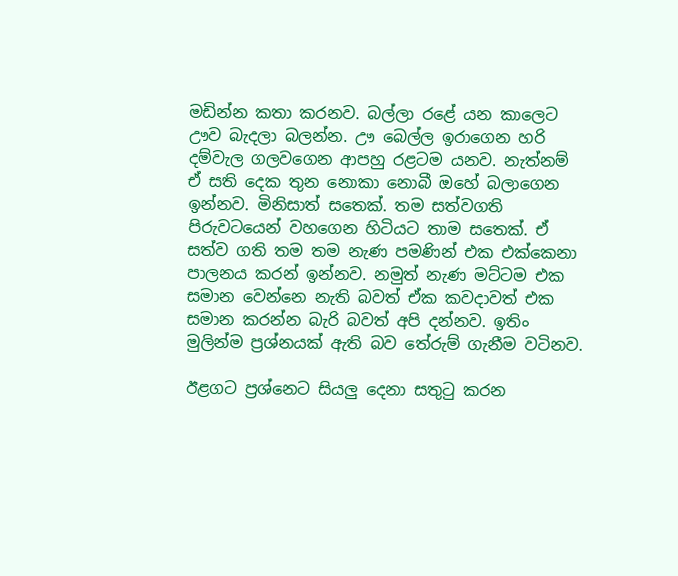මඩින්න කතා කරනව. බල්ලා රළේ යන කාලෙට ඌව බැදලා බලන්න. ඌ බෙල්ල ඉරාගෙන හරි දම්වැල ගලවගෙන ආපහු රළටම යනව. නැත්නම් ඒ සති දෙක තුන නොකා නොබී ඔහේ බලාගෙන ඉන්නව. මිනිසාත් සතෙක්. තම සත්වගති පිරුවටයෙන් වහගෙන හිටියට තාම සතෙක්. ඒ සත්ව ගති තම තම නැණ පමණින් එක එක්කෙනා පාලනය කරන් ඉන්නව. නමුත් නැණ මට්ටම එක සමාන වෙන්නෙ නැති බවත් ඒක කවදාවත් එක සමාන කරන්න බැරි බවත් අපි දන්නව. ඉතිං මුලින්ම ප්‍රශ්නයක් ඇති බව තේරුම් ගැනීම වටිනව.

ඊළගට ප්‍රශ්නෙට සියලු දෙනා සතුටු කරන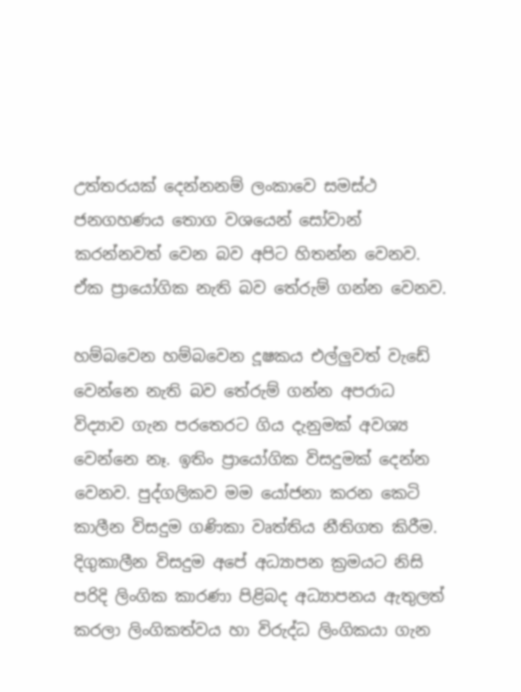උත්තරයක් දෙන්නනම් ලංකාවෙ සමස්ථ ජනගහණය තොග වශයෙන් සෝවාන් කරන්නවත් වෙන බව අපිට හිතන්න වෙනව. ඒක ප්‍රායෝගික නැති බව තේරුම් ගන්න වෙනව.

හම්බවෙන හම්බවෙන දූෂකය එල්ලුවත් වැඩේ වෙන්නෙ නැති බව තේරුම් ගන්න අපරාධ විද්‍යාව ගැන පරතෙරට ගිය දැනුමක් අවශ්‍ය වෙන්නෙ නෑ. ඉතිං ප්‍රායෝගික විසදුමක් දෙන්න වෙනව. පුද්ගලිකව මම යෝජනා කරන කෙටි කාලීන විසදුම ගණිකා වෘත්තිය නීතිගත කිරීම. දිගුකාලීන විසදුම අපේ අධ්‍යාපන ක්‍රමයට නිසි පරිදි ලිංගික කාරණා පිළිබද අධ්‍යාපනය ඇතුලත් කරලා ලිංගිකත්වය හා විරුද්ධ ලිංගිකයා ගැන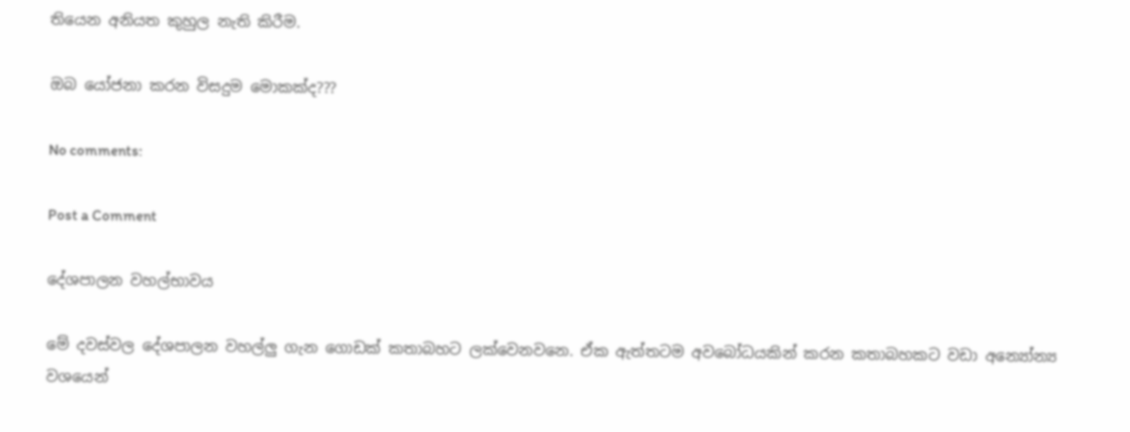තියෙන අනියත කුහුල නැති කිරීම.

ඔබ යෝජනා කරන විසදුම මොකක්ද???

No comments:

Post a Comment

දේශපාලන වහල්භාවය

මේ දවස්වල දේශපාලන වහල්ලු ගැන ගොඩක් කතාබහට ලක්වෙනවනෙ. ඒක ඇත්තටම අවබෝධයකින් කරන කතාබහකට වඩා අන්‍යෝන්‍ය වශයෙන්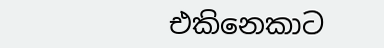එකිනෙකාට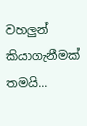වහලුන් කියාගැනීමක් තමයි...